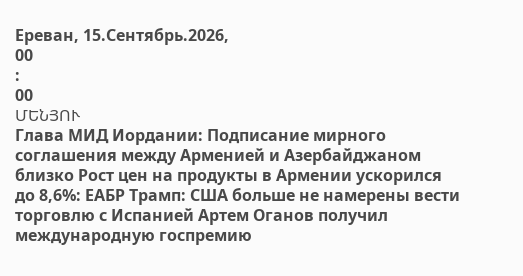Ереван, 15.Сентябрь.2026,
00
:
00
ՄԵՆՅՈՒ
Глава МИД Иордании: Подписание мирного соглашения между Арменией и Азербайджаном близко Рост цен на продукты в Армении ускорился до 8,6%: ЕАБР Трамп: США больше не намерены вести торговлю с Испанией Артем Оганов получил международную госпремию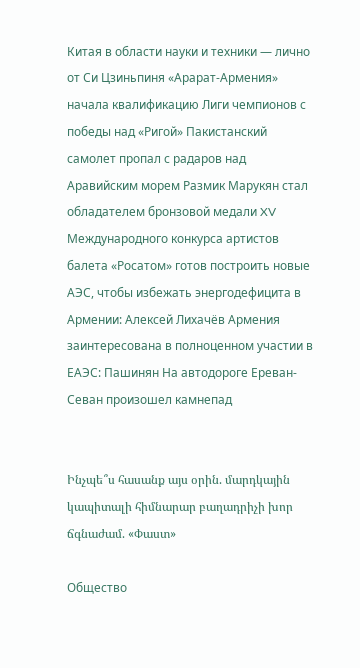Китая в области науки и техники — лично от Си Цзиньпиня «Арарат‑Армения» начала квалификацию Лиги чемпионов с победы над «Ригой» Пакистанский самолет пропал с радаров над Аравийским морем Размик Марукян стал обладателем бронзовой медали XV Международного конкурса артистов балета «Росатом» готов построить новые АЭС, чтобы избежать энергодефицита в Армении: Алексей Лихачёв Армения заинтересована в полноценном участии в ЕАЭС: Пашинян На автодороге Ереван-Севан произошел камнепад


Ինչպե՞ս հասանք այս օրին. մարդկային կապիտալի հիմնարար բաղադրիչի խոր ճգնաժամ. «Փաստ»

Общество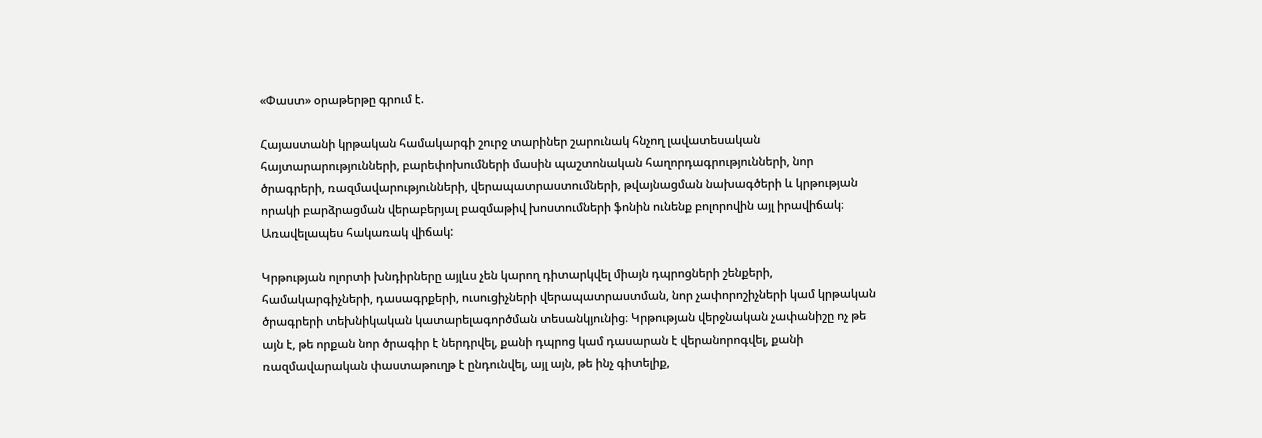«Փաստ» օրաթերթը գրում է.

Հայաստանի կրթական համակարգի շուրջ տարիներ շարունակ հնչող լավատեսական հայտարարությունների, բարեփոխումների մասին պաշտոնական հաղորդագրությունների, նոր ծրագրերի, ռազմավարությունների, վերապատրաստումների, թվայնացման նախագծերի և կրթության որակի բարձրացման վերաբերյալ բազմաթիվ խոստումների ֆոնին ունենք բոլորովին այլ իրավիճակ։ Առավելապես հակառակ վիճակ:

Կրթության ոլորտի խնդիրները այլևս չեն կարող դիտարկվել միայն դպրոցների շենքերի, համակարգիչների, դասագրքերի, ուսուցիչների վերապատրաստման, նոր չափորոշիչների կամ կրթական ծրագրերի տեխնիկական կատարելագործման տեսանկյունից։ Կրթության վերջնական չափանիշը ոչ թե այն է, թե որքան նոր ծրագիր է ներդրվել, քանի դպրոց կամ դասարան է վերանորոգվել, քանի ռազմավարական փաստաթուղթ է ընդունվել, այլ այն, թե ինչ գիտելիք,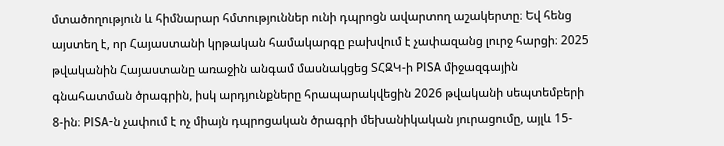մտածողություն և հիմնարար հմտություններ ունի դպրոցն ավարտող աշակերտը։ Եվ հենց այստեղ է, որ Հայաստանի կրթական համակարգը բախվում է չափազանց լուրջ հարցի։ 2025 թվականին Հայաստանը առաջին անգամ մասնակցեց ՏՀԶԿ-ի PISA միջազգային գնահատման ծրագրին, իսկ արդյունքները հրապարակվեցին 2026 թվականի սեպտեմբերի 8-ին։ PISA-ն չափում է ոչ միայն դպրոցական ծրագրի մեխանիկական յուրացումը, այլև 15-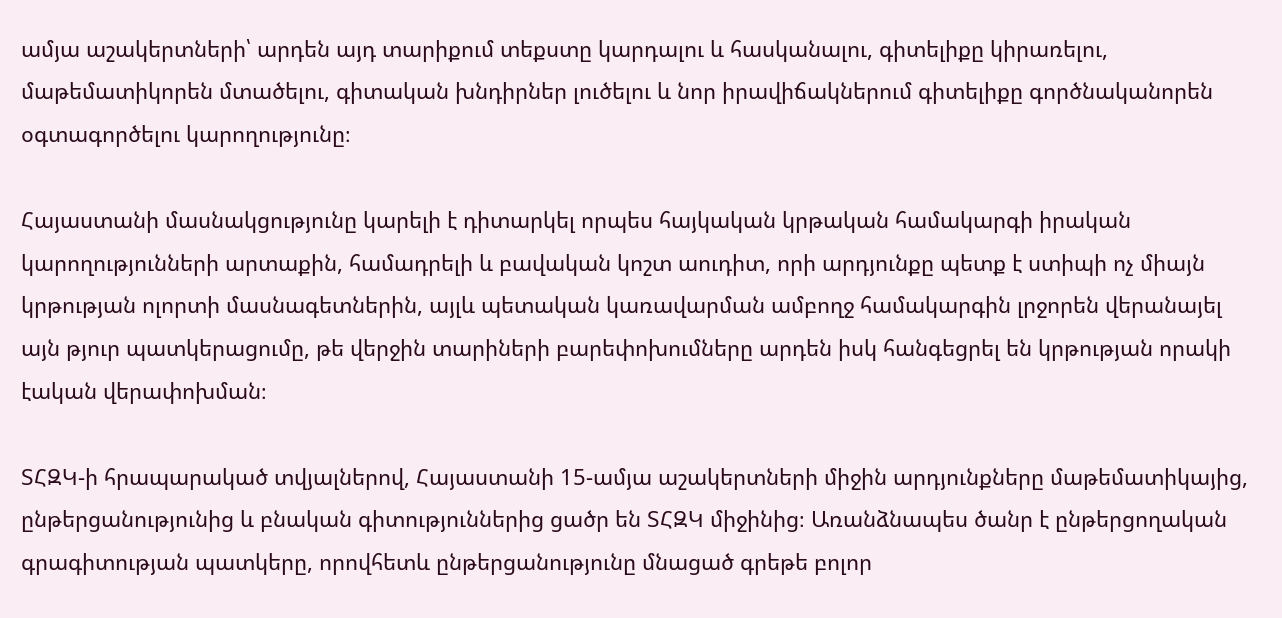ամյա աշակերտների՝ արդեն այդ տարիքում տեքստը կարդալու և հասկանալու, գիտելիքը կիրառելու, մաթեմատիկորեն մտածելու, գիտական խնդիրներ լուծելու և նոր իրավիճակներում գիտելիքը գործնականորեն օգտագործելու կարողությունը։

Հայաստանի մասնակցությունը կարելի է դիտարկել որպես հայկական կրթական համակարգի իրական կարողությունների արտաքին, համադրելի և բավական կոշտ աուդիտ, որի արդյունքը պետք է ստիպի ոչ միայն կրթության ոլորտի մասնագետներին, այլև պետական կառավարման ամբողջ համակարգին լրջորեն վերանայել այն թյուր պատկերացումը, թե վերջին տարիների բարեփոխումները արդեն իսկ հանգեցրել են կրթության որակի էական վերափոխման։

ՏՀԶԿ-ի հրապարակած տվյալներով, Հայաստանի 15-ամյա աշակերտների միջին արդյունքները մաթեմատիկայից, ընթերցանությունից և բնական գիտություններից ցածր են ՏՀԶԿ միջինից։ Առանձնապես ծանր է ընթերցողական գրագիտության պատկերը, որովհետև ընթերցանությունը մնացած գրեթե բոլոր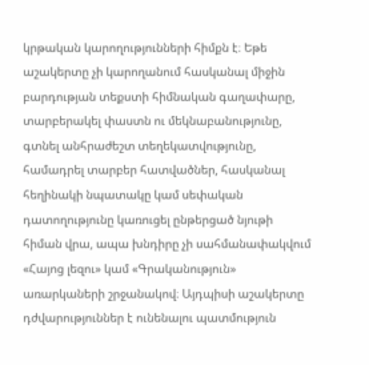կրթական կարողությունների հիմքն է։ Եթե աշակերտը չի կարողանում հասկանալ միջին բարդության տեքստի հիմնական գաղափարը, տարբերակել փաստն ու մեկնաբանությունը, գտնել անհրաժեշտ տեղեկատվությունը, համադրել տարբեր հատվածներ, հասկանալ հեղինակի նպատակը կամ սեփական դատողությունը կառուցել ընթերցած նյութի հիման վրա, ապա խնդիրը չի սահմանափակվում «Հայոց լեզու» կամ «Գրականություն» առարկաների շրջանակով։ Այդպիսի աշակերտը դժվարություններ է ունենալու պատմություն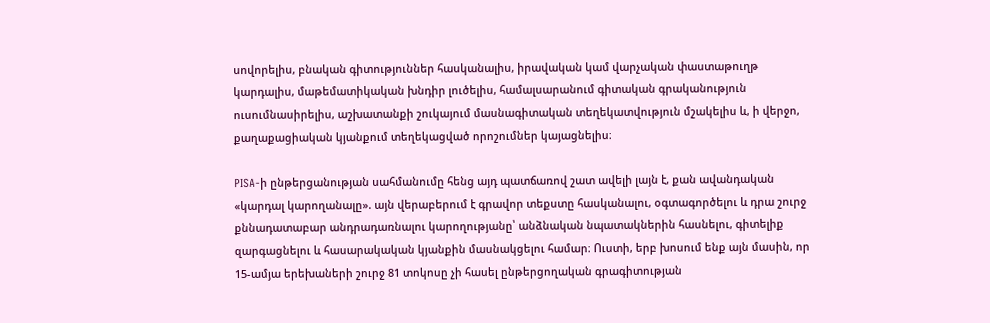սովորելիս, բնական գիտություններ հասկանալիս, իրավական կամ վարչական փաստաթուղթ կարդալիս, մաթեմատիկական խնդիր լուծելիս, համալսարանում գիտական գրականություն ուսումնասիրելիս, աշխատանքի շուկայում մասնագիտական տեղեկատվություն մշակելիս և, ի վերջո, քաղաքացիական կյանքում տեղեկացված որոշումներ կայացնելիս։

PISA-ի ընթերցանության սահմանումը հենց այդ պատճառով շատ ավելի լայն է, քան ավանդական «կարդալ կարողանալը». այն վերաբերում է գրավոր տեքստը հասկանալու, օգտագործելու և դրա շուրջ քննադատաբար անդրադառնալու կարողությանը՝ անձնական նպատակներին հասնելու, գիտելիք զարգացնելու և հասարակական կյանքին մասնակցելու համար։ Ուստի, երբ խոսում ենք այն մասին, որ 15-ամյա երեխաների շուրջ 81 տոկոսը չի հասել ընթերցողական գրագիտության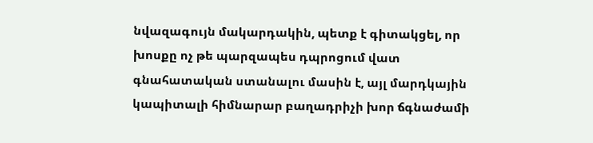նվազագույն մակարդակին, պետք է գիտակցել, որ խոսքը ոչ թե պարզապես դպրոցում վատ գնահատական ստանալու մասին է, այլ մարդկային կապիտալի հիմնարար բաղադրիչի խոր ճգնաժամի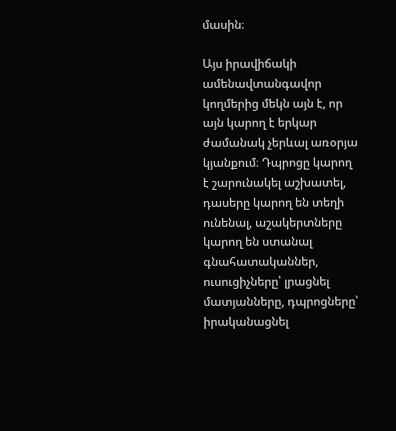մասին։

Այս իրավիճակի ամենավտանգավոր կողմերից մեկն այն է, որ այն կարող է երկար ժամանակ չերևալ առօրյա կյանքում։ Դպրոցը կարող է շարունակել աշխատել, դասերը կարող են տեղի ունենալ, աշակերտները կարող են ստանալ գնահատականներ, ուսուցիչները՝ լրացնել մատյանները, դպրոցները՝ իրականացնել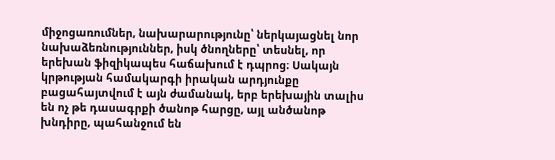միջոցառումներ, նախարարությունը՝ ներկայացնել նոր նախաձեռնություններ, իսկ ծնողները՝ տեսնել, որ երեխան ֆիզիկապես հաճախում է դպրոց։ Սակայն կրթության համակարգի իրական արդյունքը բացահայտվում է այն ժամանակ, երբ երեխային տալիս են ոչ թե դասագրքի ծանոթ հարցը, այլ անծանոթ խնդիրը, պահանջում են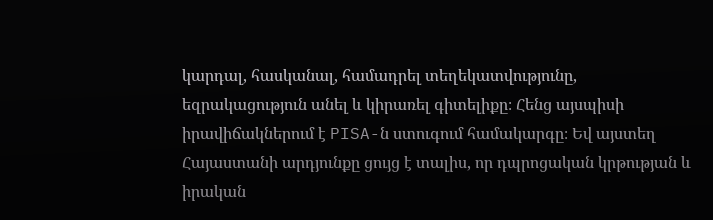կարդալ, հասկանալ, համադրել տեղեկատվությունը, եզրակացություն անել և կիրառել գիտելիքը։ Հենց այսպիսի իրավիճակներում է PISA-ն ստուգում համակարգը։ Եվ այստեղ Հայաստանի արդյունքը ցույց է տալիս, որ դպրոցական կրթության և իրական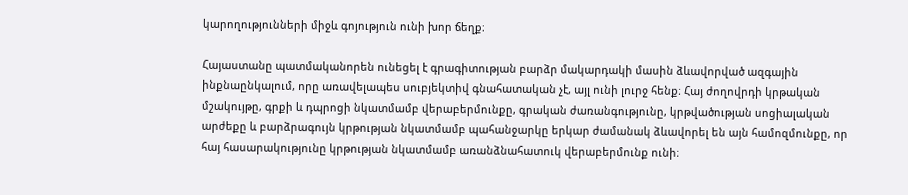կարողությունների միջև գոյություն ունի խոր ճեղք։

Հայաստանը պատմականորեն ունեցել է գրագիտության բարձր մակարդակի մասին ձևավորված ազգային ինքնաընկալում, որը առավելապես սուբյեկտիվ գնահատական չէ, այլ ունի լուրջ հենք։ Հայ ժողովրդի կրթական մշակույթը, գրքի և դպրոցի նկատմամբ վերաբերմունքը, գրական ժառանգությունը, կրթվածության սոցիալական արժեքը և բարձրագույն կրթության նկատմամբ պահանջարկը երկար ժամանակ ձևավորել են այն համոզմունքը, որ հայ հասարակությունը կրթության նկատմամբ առանձնահատուկ վերաբերմունք ունի։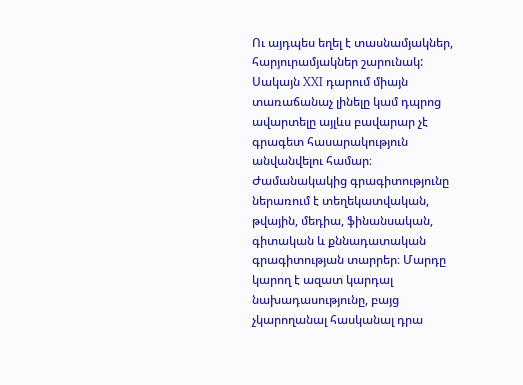Ու այդպես եղել է տասնամյակներ, հարյուրամյակներ շարունակ: Սակայն XXI դարում միայն տառաճանաչ լինելը կամ դպրոց ավարտելը այլևս բավարար չէ գրագետ հասարակություն անվանվելու համար։ Ժամանակակից գրագիտությունը ներառում է տեղեկատվական, թվային, մեդիա, ֆինանսական, գիտական և քննադատական գրագիտության տարրեր։ Մարդը կարող է ազատ կարդալ նախադասությունը, բայց չկարողանալ հասկանալ դրա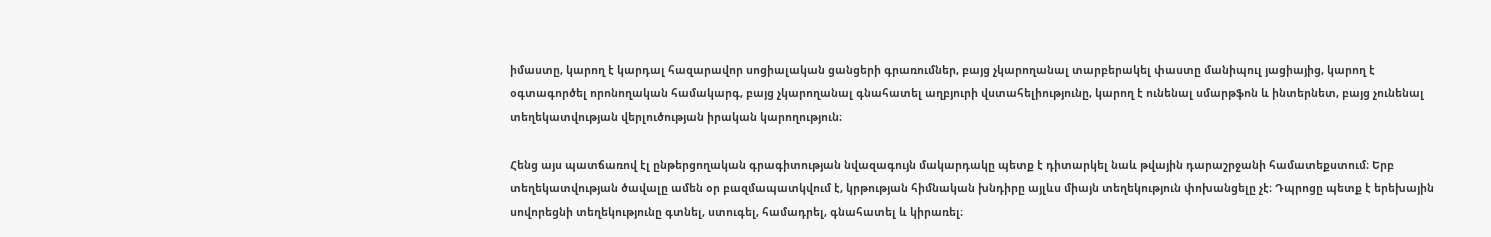իմաստը, կարող է կարդալ հազարավոր սոցիալական ցանցերի գրառումներ, բայց չկարողանալ տարբերակել փաստը մանիպուլ յացիայից, կարող է օգտագործել որոնողական համակարգ, բայց չկարողանալ գնահատել աղբյուրի վստահելիությունը, կարող է ունենալ սմարթֆոն և ինտերնետ, բայց չունենալ տեղեկատվության վերլուծության իրական կարողություն։

Հենց այս պատճառով էլ ընթերցողական գրագիտության նվազագույն մակարդակը պետք է դիտարկել նաև թվային դարաշրջանի համատեքստում։ Երբ տեղեկատվության ծավալը ամեն օր բազմապատկվում է, կրթության հիմնական խնդիրը այլևս միայն տեղեկություն փոխանցելը չէ։ Դպրոցը պետք է երեխային սովորեցնի տեղեկությունը գտնել, ստուգել, համադրել, գնահատել և կիրառել։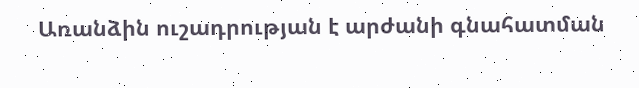Առանձին ուշադրության է արժանի գնահատման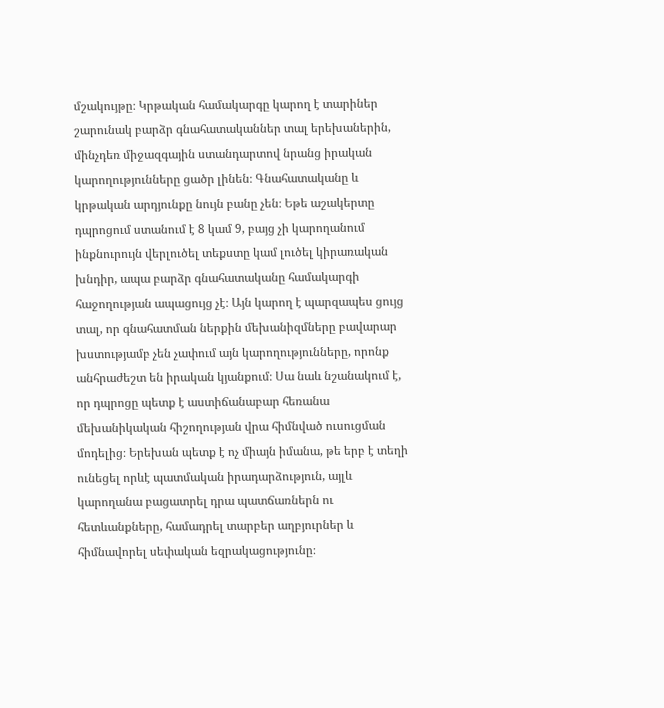մշակույթը։ Կրթական համակարգը կարող է տարիներ շարունակ բարձր գնահատականներ տալ երեխաներին, մինչդեռ միջազգային ստանդարտով նրանց իրական կարողությունները ցածր լինեն։ Գնահատականը և կրթական արդյունքը նույն բանը չեն։ Եթե աշակերտը դպրոցում ստանում է 8 կամ 9, բայց չի կարողանում ինքնուրույն վերլուծել տեքստը կամ լուծել կիրառական խնդիր, ապա բարձր գնահատականը համակարգի հաջողության ապացույց չէ։ Այն կարող է պարզապես ցույց տալ, որ գնահատման ներքին մեխանիզմները բավարար խստությամբ չեն չափում այն կարողությունները, որոնք անհրաժեշտ են իրական կյանքում։ Սա նաև նշանակում է, որ դպրոցը պետք է աստիճանաբար հեռանա մեխանիկական հիշողության վրա հիմնված ուսուցման մոդելից։ Երեխան պետք է ոչ միայն իմանա, թե երբ է տեղի ունեցել որևէ պատմական իրադարձություն, այլև կարողանա բացատրել դրա պատճառներն ու հետևանքները, համադրել տարբեր աղբյուրներ և հիմնավորել սեփական եզրակացությունը։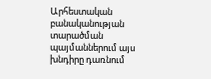Արհեստական բանականության տարածման պայմաններում այս խնդիրը դառնում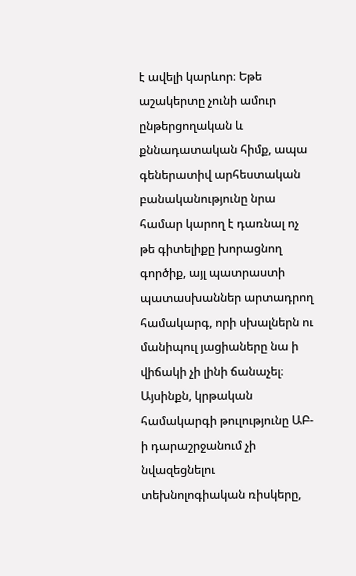է ավելի կարևոր։ Եթե աշակերտը չունի ամուր ընթերցողական և քննադատական հիմք, ապա գեներատիվ արհեստական բանականությունը նրա համար կարող է դառնալ ոչ թե գիտելիքը խորացնող գործիք, այլ պատրաստի պատասխաններ արտադրող համակարգ, որի սխալներն ու մանիպուլ յացիաները նա ի վիճակի չի լինի ճանաչել։ Այսինքն, կրթական համակարգի թուլությունը ԱԲ-ի դարաշրջանում չի նվազեցնելու տեխնոլոգիական ռիսկերը,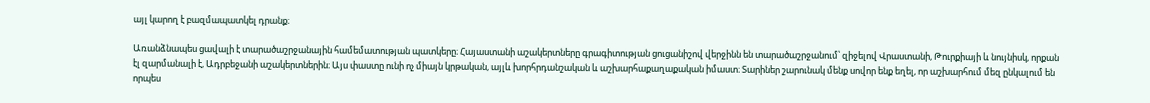այլ կարող է բազմապատկել դրանք։

Առանձնապես ցավալի է տարածաշրջանային համեմատության պատկերը։ Հայաստանի աշակերտները գրագիտության ցուցանիշով վերջինն են տարածաշրջանում՝ զիջելով Վրաստանի, Թուրքիայի և նույնիսկ, որքան էլ զարմանալի է, Ադրբեջանի աշակերտներին։ Այս փաստը ունի ոչ միայն կրթական, այլև խորհրդանշական և աշխարհաքաղաքական իմաստ։ Տարիներ շարունակ մենք սովոր ենք եղել, որ աշխարհում մեզ ընկալում են որպես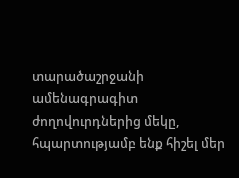տարածաշրջանի ամենագրագիտ ժողովուրդներից մեկը, հպարտությամբ ենք հիշել մեր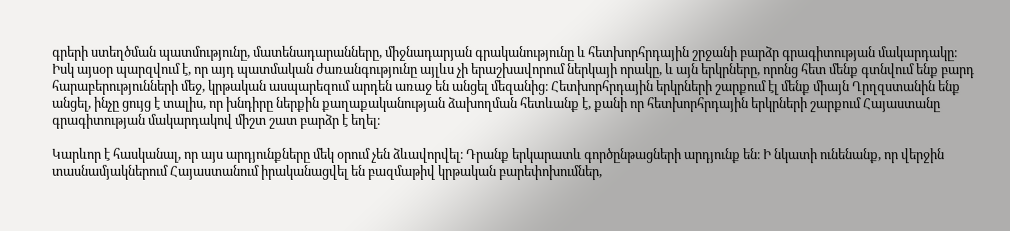գրերի ստեղծման պատմությունը, մատենադարանները, միջնադարյան գրականությունը և հետխորհրդային շրջանի բարձր գրագիտության մակարդակը։ Իսկ այսօր պարզվում է, որ այդ պատմական ժառանգությունը այլևս չի երաշխավորում ներկայի որակը, և այն երկրները, որոնց հետ մենք գտնվում ենք բարդ հարաբերությունների մեջ, կրթական ասպարեզում արդեն առաջ են անցել մեզանից։ Հետխորհրդային երկրների շարքում էլ մենք միայն Ղրղզստանին ենք անցել, ինչը ցույց է տալիս, որ խնդիրը ներքին քաղաքականության ձախողման հետևանք է, քանի որ հետխորհրդային երկրների շարքում Հայաստանը գրագիտության մակարդակով միշտ շատ բարձր է եղել։

Կարևոր է հասկանալ, որ այս արդյունքները մեկ օրում չեն ձևավորվել։ Դրանք երկարատև գործընթացների արդյունք են։ Ի նկատի ունենանք, որ վերջին տասնամյակներում Հայաստանում իրականացվել են բազմաթիվ կրթական բարեփոխումներ,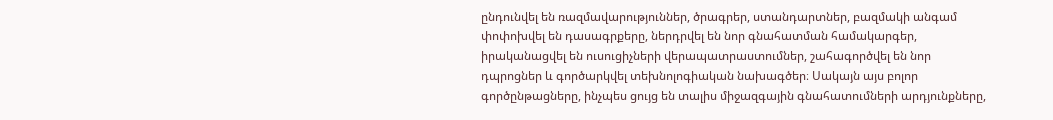ընդունվել են ռազմավարություններ, ծրագրեր, ստանդարտներ, բազմակի անգամ փոփոխվել են դասագրքերը, ներդրվել են նոր գնահատման համակարգեր, իրականացվել են ուսուցիչների վերապատրաստումներ, շահագործվել են նոր դպրոցներ և գործարկվել տեխնոլոգիական նախագծեր։ Սակայն այս բոլոր գործընթացները, ինչպես ցույց են տալիս միջազգային գնահատումների արդյունքները,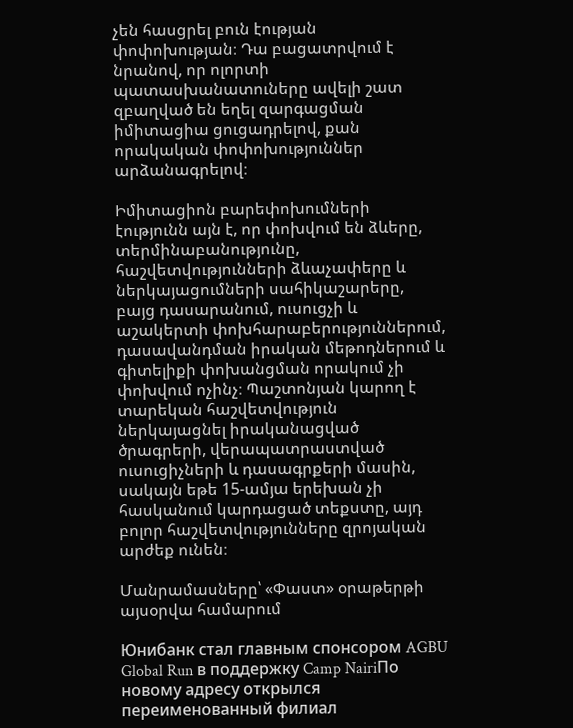չեն հասցրել բուն էության փոփոխության։ Դա բացատրվում է նրանով, որ ոլորտի պատասխանատուները ավելի շատ զբաղված են եղել զարգացման իմիտացիա ցուցադրելով, քան որակական փոփոխություններ արձանագրելով։

Իմիտացիոն բարեփոխումների էությունն այն է, որ փոխվում են ձևերը, տերմինաբանությունը, հաշվետվությունների ձևաչափերը և ներկայացումների սահիկաշարերը, բայց դասարանում, ուսուցչի և աշակերտի փոխհարաբերություններում, դասավանդման իրական մեթոդներում և գիտելիքի փոխանցման որակում չի փոխվում ոչինչ։ Պաշտոնյան կարող է տարեկան հաշվետվություն ներկայացնել իրականացված ծրագրերի, վերապատրաստված ուսուցիչների և դասագրքերի մասին, սակայն եթե 15-ամյա երեխան չի հասկանում կարդացած տեքստը, այդ բոլոր հաշվետվությունները զրոյական արժեք ունեն։

Մանրամասները՝ «Փաստ» օրաթերթի այսօրվա համարում

Юнибанк стал главным спонсором AGBU Global Run в поддержку Camp NairiПо новому адресу открылся переименованный филиал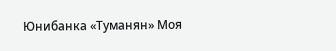Юнибанка «Туманян» Моя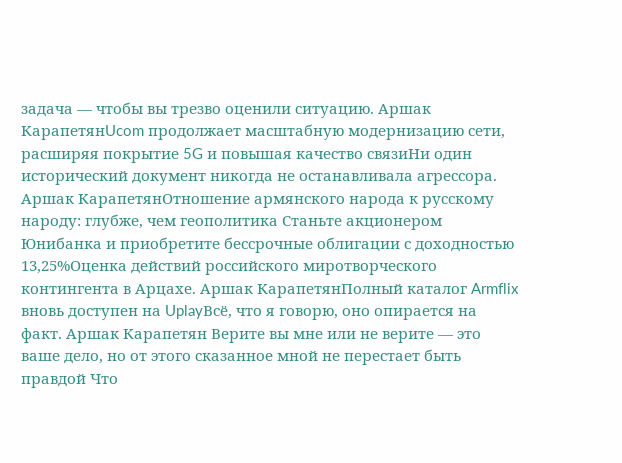задача — чтобы вы трезво оценили ситуацию. Аршак КарапетянUcom продолжает масштабную модернизацию сети, расширяя покрытие 5G и повышая качество связиНи один исторический документ никогда не останавливала агрессора. Аршак КарапетянОтношение армянского народа к русскому народу: глубже, чем геополитика Станьте акционером Юнибанка и приобретите бессрочные облигации с доходностью 13,25%Оценка действий российского миротворческого контингента в Арцахе. Аршак КарапетянПолный каталог Armflix вновь доступен на UplayВсё, что я говорю, оно опирается на факт. Аршак Карапетян Верите вы мне или не верите — это ваше дело, но от этого сказанное мной не перестает быть правдой Что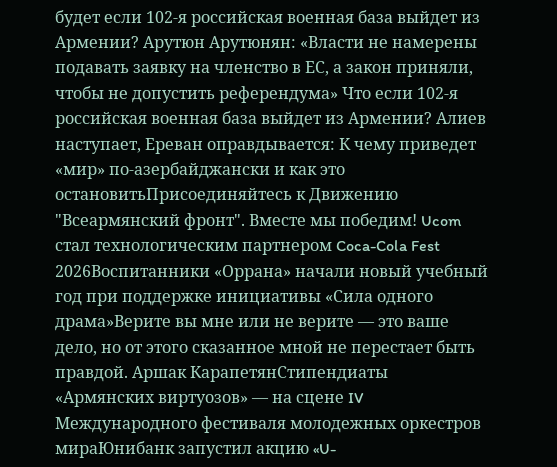будет если 102-я российская военная база выйдет из Армении? Арутюн Арутюнян: «Власти не намерены подавать заявку на членство в ЕС, а закон приняли, чтобы не допустить референдума» Что если 102-я российская военная база выйдет из Армении? Алиев наступает, Ереван оправдывается: К чему приведет «мир» по-азербайджански и как это остановитьПрисоединяйтесь к Движению "Всеармянский фронт". Вместе мы победим! Ucom стал технологическим партнером Coca-Cola Fest 2026Воспитанники «Оррана» начали новый учебный год при поддержке инициативы «Сила одного драма»Верите вы мне или не верите — это ваше дело, но от этого сказанное мной не перестает быть правдой. Аршак КарапетянСтипендиаты «Армянских виртуозов» — на сцене IV Международного фестиваля молодежных оркестров мираЮнибанк запустил акцию «U-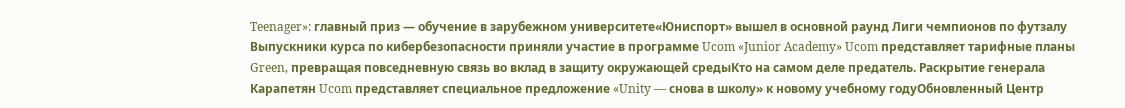Teenager»: главный приз — обучение в зарубежном университете«Юниспорт» вышел в основной раунд Лиги чемпионов по футзалу Выпускники курса по кибербезопасности приняли участие в программе Ucom «Junior Academy» Ucom представляет тарифные планы Green, превращая повседневную связь во вклад в защиту окружающей средыКто на самом деле предатель. Раскрытие генерала Карапетян Ucom представляет специальное предложение «Unity — снова в школу» к новому учебному годуОбновленный Центр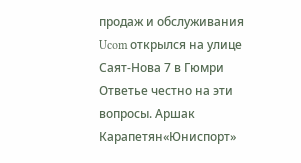продаж и обслуживания Ucom открылся на улице Саят-Нова 7 в Гюмри Ответье честно на эти вопросы. Аршак Карапетян«Юниспорт»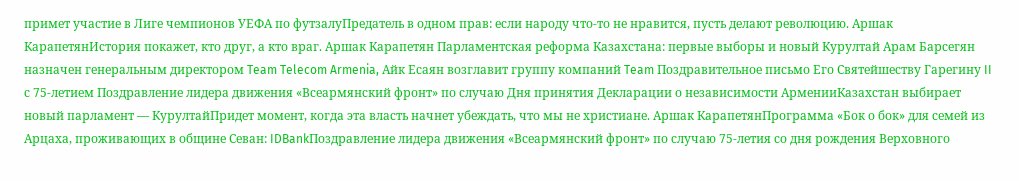примет участие в Лиге чемпионов УЕФА по футзалуПредатель в одном прав: если народу что-то не нравится, пусть делают революцию. Аршак КарапетянИстория покажет, кто друг, а кто враг. Аршак Карапетян Парламентская реформа Казахстана: первые выборы и новый Курултай Арам Барсегян назначен генеральным директором Team Telecom Armenia, Айк Есаян возглавит группу компаний Team Поздравительное письмо Его Святейшеству Гарегину II с 75-летием Поздравление лидера движения «Всеармянский фронт» по случаю Дня принятия Декларации о независимости АрменииКазахстан выбирает новый парламент — КурултайПридет момент, когда эта власть начнет убеждать, что мы не христиане. Аршак КарапетянПрограмма «Бок о бок» для семей из Арцаха, проживающих в общине Севан: IDBankПоздравление лидера движения «Всеармянский фронт» по случаю 75-летия со дня рождения Верховного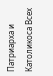Патриарха и Католикоса Всех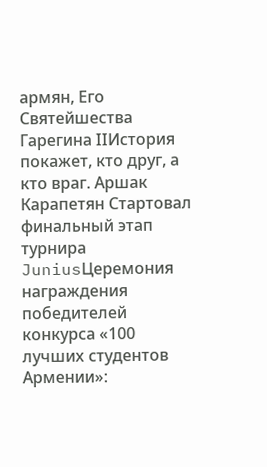армян, Его Святейшества Гарегина IIИстория покажет, кто друг, а кто враг. Аршак Карапетян Стартовал финальный этап турнира JuniusЦеремония награждения победителей конкурса «100 лучших студентов Армении»: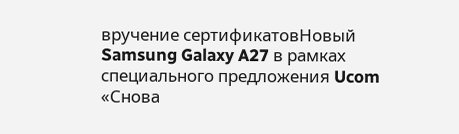вручение сертификатовНовый Samsung Galaxy A27 в рамках специального предложения Ucom «Снова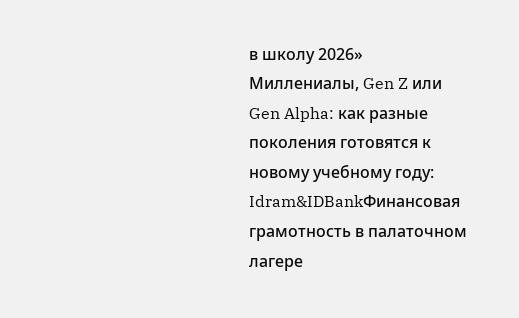в школу 2026» Миллениалы, Gen Z или Gen Alpha: как разные поколения готовятся к новому учебному году: Idram&IDBankФинансовая грамотность в палаточном лагере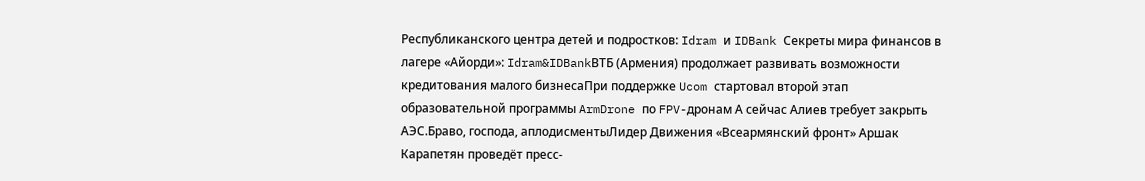Республиканского центра детей и подростков: Idram и IDBank Секреты мира финансов в лагере «Айорди»: Idram&IDBankВТБ (Армения) продолжает развивать возможности кредитования малого бизнесаПри поддержке Ucom стартовал второй этап образовательной программы ArmDrone по FPV-дронам А сейчас Алиев требует закрыть АЭС.Браво, господа, аплодисментыЛидер Движения «Всеармянский фронт» Аршак Карапетян проведёт пресс-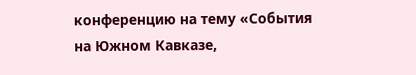конференцию на тему «События на Южном Кавказе,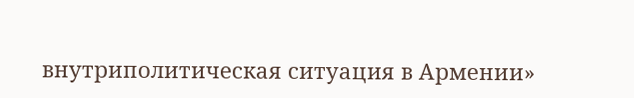внутриполитическая ситуация в Армении»